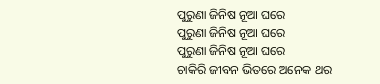ପୁରୁଣା ଜିନିଷ ନୂଆ ଘରେ
ପୁରୁଣା ଜିନିଷ ନୂଆ ଘରେ
ପୁରୁଣା ଜିନିଷ ନୂଆ ଘରେ
ଚାକିରି ଜୀବନ ଭିତରେ ଅନେକ ଥର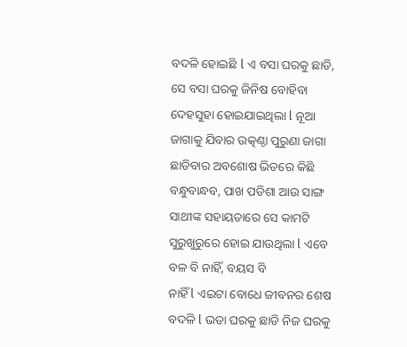ବଦଳି ହୋଇଛି l ଏ ବସା ଘରକୁ ଛାଡି, ସେ ବସା ଘରକୁ ଜିନିଷ ବୋହିବା ଦେହସୁହା ହୋଇଯାଇଥିଲା l ନୂଆ ଜାଗାକୁ ଯିବାର ଉତ୍କଣ୍ଠା ପୁରୁଣା ଜାଗା ଛାଡିବାର ଅବଶୋଷ ଭିତରେ କିଛି ବନ୍ଧୁବାନ୍ଧବ, ପାଖ ପଡିଶା ଆଉ ସାଙ୍ଗ ସାଥୀଙ୍କ ସହାୟତାରେ ସେ କାମଟି ସୁରୁଖୁରୁରେ ହୋଇ ଯାଉଥିଲା l ଏବେ ବଳ ବି ନାହିଁ, ବୟସ ବି
ନାହିଁ l ଏଇଟା ବୋଧେ ଜୀବନର ଶେଷ ବଦଳି l ଭଡା ଘରକୁ ଛାଡି ନିଜ ଘରକୁ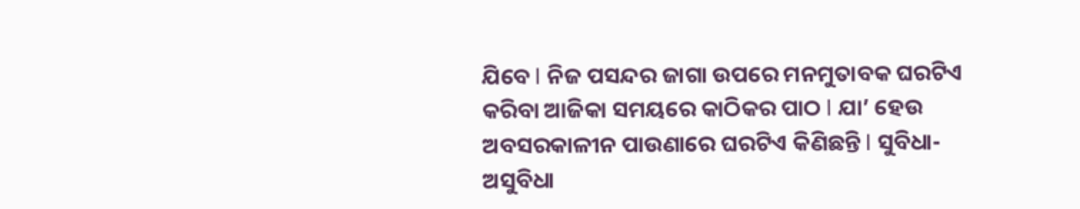ଯିବେ l ନିଜ ପସନ୍ଦର ଜାଗା ଉପରେ ମନମୁତାବକ ଘରଟିଏ କରିବା ଆଜିକା ସମୟରେ କାଠିକର ପାଠ l ଯା’ ହେଉ ଅବସରକାଳୀନ ପାଉଣାରେ ଘରଟିଏ କିଣିଛନ୍ତି l ସୁବିଧା-ଅସୁବିଧା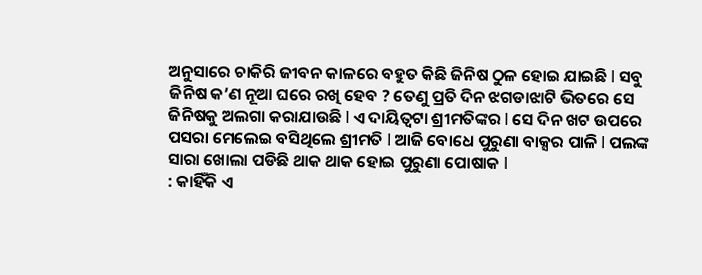ଅନୁସାରେ ଚାକିରି ଜୀବନ କାଳରେ ବହୁତ କିଛି ଜିନିଷ ଠୁଳ ହୋଇ ଯାଇଛି l ସବୁ ଜିନିଷ କ’ଣ ନୂଆ ଘରେ ରଖି ହେବ ? ତେଣୁ ପ୍ରତି ଦିନ ଝଗଡାଝାଟି ଭିତରେ ସେ ଜିନିଷକୁ ଅଲଗା କରାଯାଉଛି l ଏ ଦାୟିତ୍ୱଟା ଶ୍ରୀମତିଙ୍କର l ସେ ଦିନ ଖଟ ଉପରେ ପସରା ମେଲେଇ ବସିଥିଲେ ଶ୍ରୀମତି l ଆଜି ବୋଧେ ପୁରୁଣା ବାକ୍ସର ପାଳି l ପଲଙ୍କ ସାରା ଖୋଲା ପଡିଛି ଥାକ ଥାକ ହୋଇ ପୁରୁଣା ପୋଷାକ l
: କାହିଁକି ଏ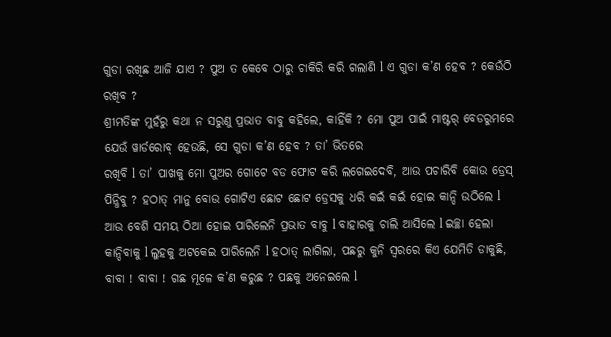ଗୁଡା ରଖିଛ ଆଜି ଯାଏ ? ପୁଅ ତ କେବେ ଠାରୁ ଚାକିରି କରି ଗଲାଣି l ଏ ଗୁଡା କ’ଣ ହେବ ? କେଉଁଠି ରଖିବ ?
ଶ୍ରୀମତିଙ୍କ ମୁହଁରୁ କଥା ନ ସରୁଣୁ ପ୍ରଭାତ ବାବୁ କହିଲେ, କାହିଁକି ? ମୋ ପୁଅ ପାଇଁ ମାଷ୍ଟର୍ ବେଡରୁମରେ ଯେଉଁ ୱାର୍ଡରୋବ୍ ହେଉଛି, ସେ ଗୁଡା କ’ଣ ହେବ ? ତା’ ଭିତରେ
ରଖିବି l ତା’ ପାଖକୁ ମୋ ପୁଅର ଗୋଟେ ବଡ ଫୋଟ କରି ଲଗେଇଦେବି, ଆଉ ପଚାରିବି କୋଉ ଡ୍ରେସ୍ ପିନ୍ଧିବୁ ? ହଠାତ୍ ମାନୁ ବୋଉ ଗୋଟିଏ ଛୋଟ ଛୋଟ ଡ୍ରେସକୁ ଧରି କଇଁ କଇଁ ହୋଇ କାନ୍ଦି ଉଠିଲେ l ଆଉ ବେଶି ସମୟ ଠିଆ ହୋଇ ପାରିଲେନି ପ୍ରଭାତ ବାବୁ l ବାହାରକୁ ଚାଲି ଆସିଲେ l ଇଚ୍ଛା ହେଲା କାନ୍ଦିବାକୁ l ଲୁହକୁ ଅଟକେଇ ପାରିଲେନି l ହଠାତ୍ ଲାଗିଲା, ପଛରୁ କୁନି ସ୍ୱରରେ କିଏ ଯେମିତି ଡାକୁଛି, ବାବା ! ବାବା ! ଗଛ ମୂଳେ କ’ଣ କରୁଛ ? ପଛକୁ ଅନେଇଲେ l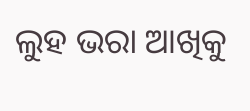ଲୁହ ଭରା ଆଖିକୁ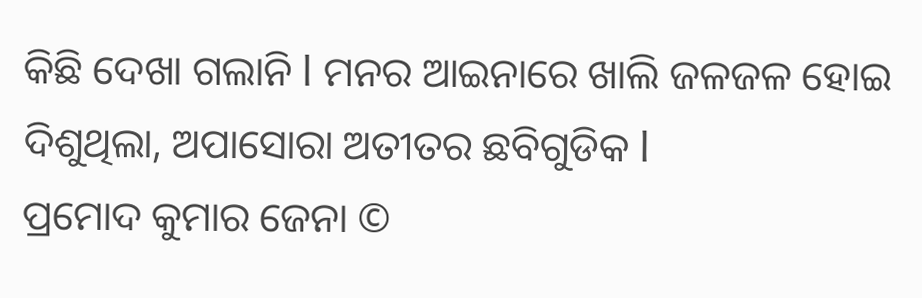କିଛି ଦେଖା ଗଲାନି l ମନର ଆଇନାରେ ଖାଲି ଜଳଜଳ ହୋଇ ଦିଶୁଥିଲା, ଅପାସୋରା ଅତୀତର ଛବିଗୁଡିକ l
ପ୍ରମୋଦ କୁମାର ଜେନା ©